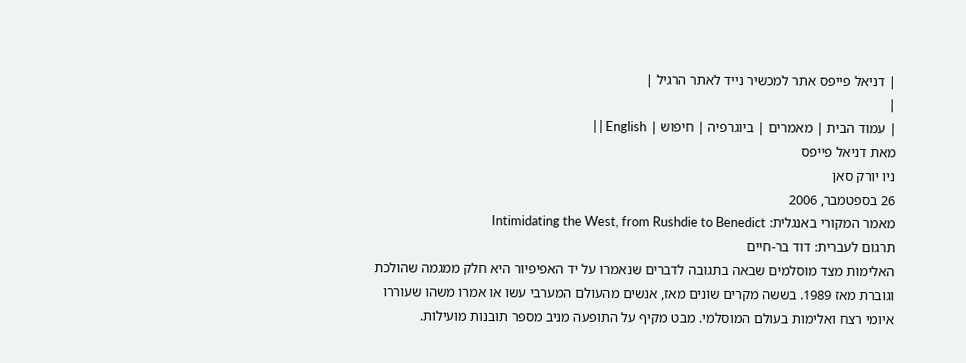| דניאל פייפס אתר למכשיר נייד לאתר הרגיל |
|
| עמוד הבית | מאמרים | ביוגרפיה | חיפוש | English | |
מאת דניאל פייפס
ניו יורק סאן
26 בספטמבר, 2006
מאמר המקורי באנגלית: Intimidating the West, from Rushdie to Benedict
תרגום לעברית: דוד בר-חיים
האלימות מצד מוסלמים שבאה בתגובה לדברים שנאמרו על יד האפיפיור היא חלק ממגמה שהולכת וגוברת מאז 1989. בששה מקרים שונים מאז, אנשים מהעולם המערבי עשו או אמרו משהו שעוררו איומי רצח ואלימות בעולם המוסלמי. מבט מקיף על התופעה מניב מספר תובנות מועילות.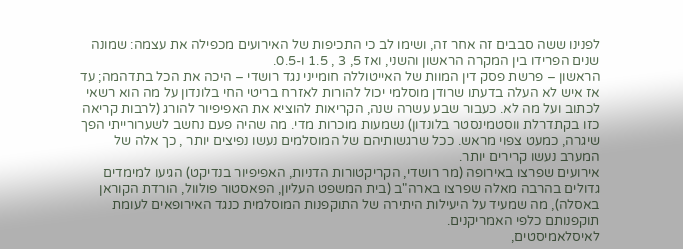לפנינו ששה סבבים זה אחר זה, ושימו לב כי התכיפות של האירועים מכפילה את עצמה: שמונה שנים הפרידו בין המקרה הראשון והשני, ואז 5, 3 , 1.5 ו-0.5.
הראשון – פרשת פסק דין המוות של האייטוללה חומייני נגד רושדי – היכה את הכל בתדהמה; עד אז איש לא העלה בדעתו שרודן מוסלמי יכול להורות לאזרח בריטי החי בלונדון על מה הוא רשאי לכתוב ועל מה לא. כעבור שבע עשרה שנה, הקריאות להוציא את האפיפיור להורג (לרבות קריאה כזו בקתדרלת ווסטמינסטר בלונדון) נשמעות מוכרות מדי. מה שהיה פעם נחשב לשערורייתי הפך שיגרה, כמעט צפוי מראש. ככל שרגשותיהם של המוסלמים נעשו נפיצים יותר , כך אלה של המערב נעשו קרירים יותר.
אירועים שפרצו באירופה (מר רושדי, הקריקטורות הדניות, האפיפיור בנדיקט) הגיעו למימדים גדולים בהרבה מאלה שפרצו בארה"ב (בית המשפט העליון, הפאסטור פולוול, הורדת הקוראן באסלה), מה שמעיד על היעילות היתירה של התוקפנות המוסלמית כנגד האירופאים לעומת תוקפנותם כלפי האמריקנים.
לאיסלאמיסטים,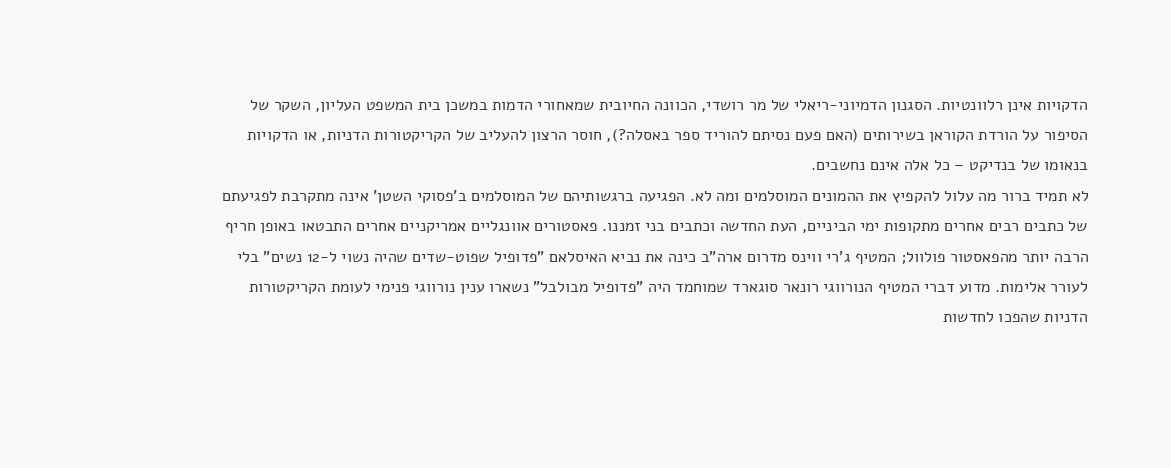הדקויות אינן רלוונטיות. הסגנון הדמיוני-ריאלי של מר רושדי, הכוונה החיובית שמאחורי הדמות במשכן בית המשפט העליון, השקר של הסיפור על הורדת הקוראן בשירותים (האם פעם נסיתם להוריד ספר באסלה?), חוסר הרצון להעליב של הקריקטורות הדניות, או הדקויות בנאומו של בנדיקט – כל אלה אינם נחשבים.
לא תמיד ברור מה עלול להקפיץ את ההמונים המוסלמים ומה לא. הפגיעה ברגשותיהם של המוסלמים ב'פסוקי השטן' אינה מתקרבת לפגיעתם של כתבים רבים אחרים מתקופות ימי הביניים, העת החדשה וכתבים בני זמננו. פאסטורים אוונגליים אמריקניים אחרים התבטאו באופן חריף הרבה יותר מהפאסטור פולוול; המטיף ג'רי ווינס מדרום ארה"ב כינה את נביא האיסלאם "פדופיל שפוט-שדים שהיה נשוי ל-12 נשים" בלי לעורר אלימות. מדוע דברי המטיף הנורווגי רונאר סוגארד שמוחמד היה "פדופיל מבולבל" נשארו ענין נורווגי פנימי לעומת הקריקטורות הדניות שהפכו לחדשות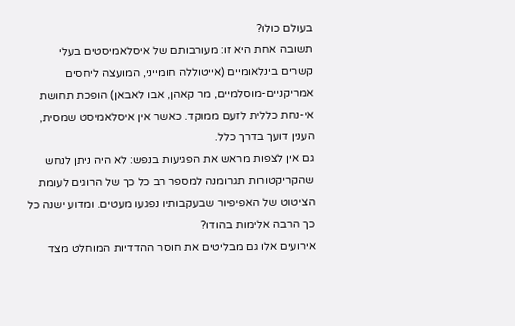בעולם כולו?
תשובה אחת היא זו: מעורבותם של איסלאמיסטים בעלי קשרים בינלאומיים (אייטוללה חומייני, המועצה ליחסים אמריקניים-מוסלמיים, מר קאהן, אבו לאבאן) הופכת תחושת אי-נחת כללית לזעם ממוקד. כאשר אין איסלאמיסט שמסית, הענין דועך בדרך כלל.
גם אין לצפות מראש את הפגיעות בנפש: לא היה ניתן לנחש שהקריקטורות תגרומנה למספר רב כל כך של הרוגים לעומת הציטוט של האפיפיור שבעקבותיו נפגעו מעטים. ומדוע ישנה כל כך הרבה אלימות בהודו?
אירועים אלו גם מבליטים את חוסר ההדדיות המוחלט מצד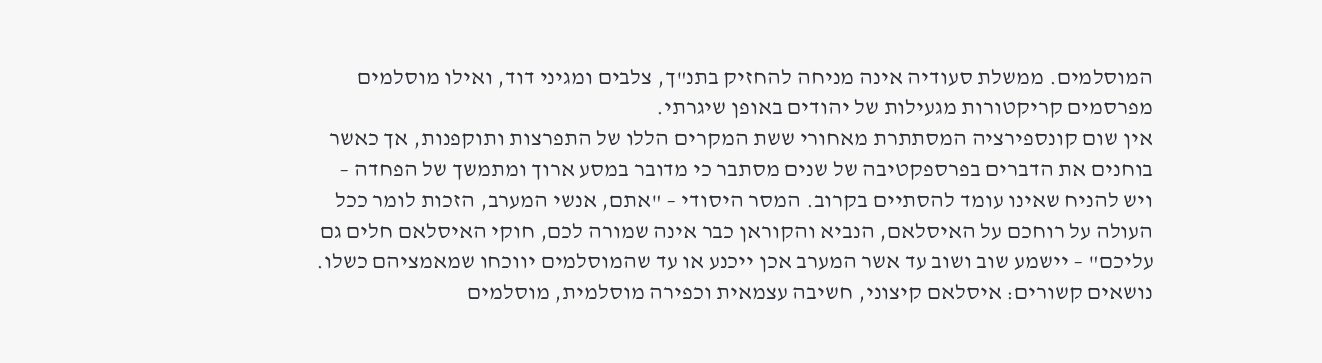המוסלמים. ממשלת סעודיה אינה מניחה להחזיק בתנ"ך, צלבים ומגיני דוד, ואילו מוסלמים מפרסמים קריקטורות מגעילות של יהודים באופן שיגרתי.
אין שום קונספירציה המסתתרת מאחורי ששת המקרים הללו של התפרצות ותוקפנות, אך כאשר בוחנים את הדברים בפרספקטיבה של שנים מסתבר כי מדובר במסע ארוך ומתמשך של הפחדה – ויש להניח שאינו עומד להסתיים בקרוב. המסר היסודי – "אתם, אנשי המערב, הזכות לומר ככל העולה על רוחכם על האיסלאם, הנביא והקוראן כבר אינה שמורה לכם, חוקי האיסלאם חלים גם עליכם" – יישמע שוב ושוב עד אשר המערב אכן ייכנע או עד שהמוסלמים יווכחו שמאמציהם כשלו.
נושאים קשורים: איסלאם קיצוני, חשיבה עצמאית וכפירה מוסלמית, מוסלמים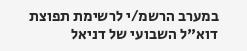במערב הרשמ/י לרשימת תפוצת דוא"ל השבועי של דניאל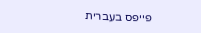פייפס בעברית